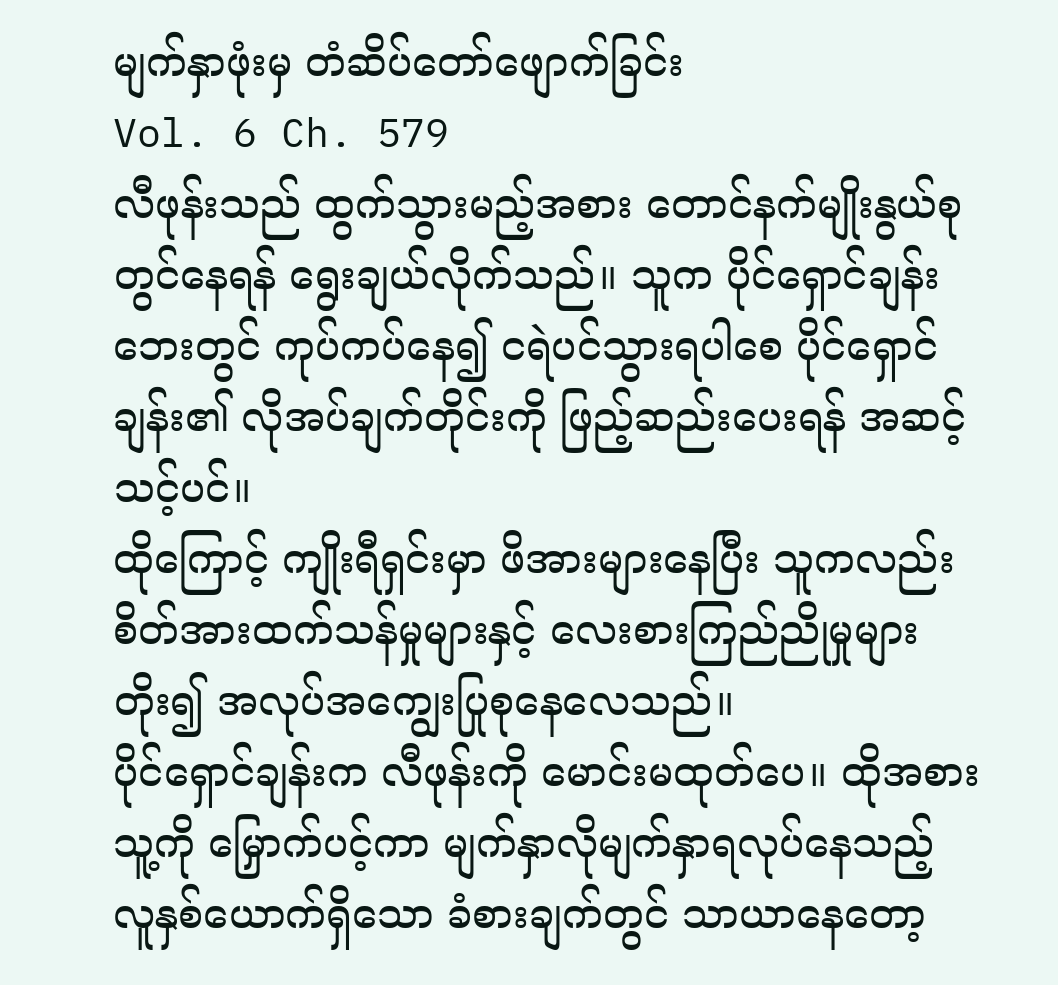မျက်နှာဖုံးမှ တံဆိပ်တော်ဖျောက်ခြင်း
Vol. 6 Ch. 579
လီဖုန်းသည် ထွက်သွားမည့်အစား တောင်နက်မျိုးနွယ်စုတွင်နေရန် ရွေးချယ်လိုက်သည်။ သူက ပိုင်ရှောင်ချန်းဘေးတွင် ကုပ်ကပ်နေ၍ ငရဲပင်သွားရပါစေ ပိုင်ရှောင်ချန်း၏ လိုအပ်ချက်တိုင်းကို ဖြည့်ဆည်းပေးရန် အဆင့်သင့်ပင်။
ထိုကြောင့် ကျိုးရီရှင်းမှာ ဖိအားများနေပြီး သူကလည်း စိတ်အားထက်သန်မှုများနှင့် လေးစားကြည်ညိုမှုများတိုး၍ အလုပ်အကျွေးပြုစုနေလေသည်။
ပိုင်ရှောင်ချန်းက လီဖုန်းကို မောင်းမထုတ်ပေ။ ထိုအစား သူ့ကို မြှောက်ပင့်ကာ မျက်နှာလိုမျက်နှာရလုပ်နေသည့် လူနှစ်ယောက်ရှိသော ခံစားချက်တွင် သာယာနေတော့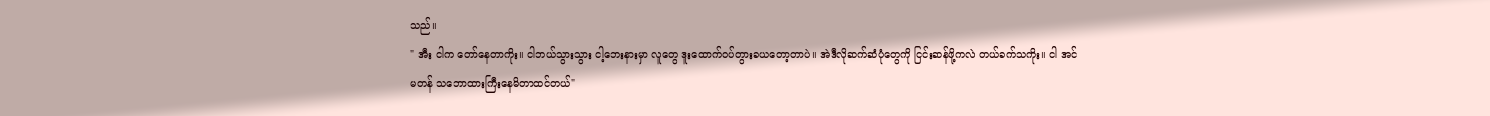သည်။
" အီး ငါက တော်နေတာကိုး။ ငါဘယ်သွားသွား ငါ့ဘေးနားမှာ လူတွေ ဒူးထောက်ဝပ်တွားခယတော့တာပဲ။ အဲဒီလိုဆက်ဆံပုံတွေကို ငြင်းဆန်ဖို့ကလဲ တယ်ခက်သကိုး။ ငါ အင်မတန် သဘောထားကြီးနေမိတာထင်တယ်"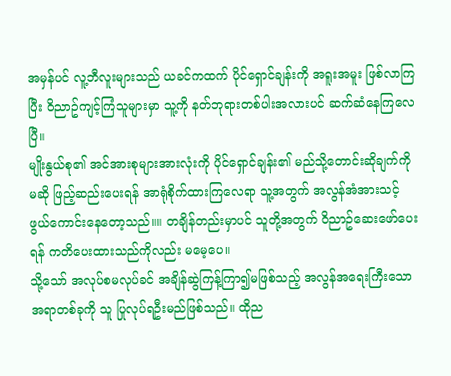အမှန်ပင် လူ့ဘီလူးများသည် ယခင်ကထက် ပိုင်ရှောင်ချန်းကို အရူးအမူး ဖြစ်လာကြပြီး ဝိညာဥ်ကျင့်ကြံသူများမှာ သူ့ကို နတ်ဘုရားတစ်ပါးအလားပင် ဆက်ဆံနေကြလေပြီ။
မျိုးနွယ်စု၏ အင်အားစုများအားလုံးကို ပိုင်ရှောင်ချန်း၏ မည်သို့တောင်းဆိုချက်ကိုမဆို ဖြည့်ဆည်းပေးရန် အာရုံစိုက်ထားကြလေရာ သူ့အတွက် အလွန်အံအားသင့်ဖွယ်ကောင်းနေတော့သည်။။ တချိန်တည်းမှာပင် သူတို့အတွက် ဝိညာဥ်ဆေးဖော်ပေးရန် ကတိပေးထားသည်ကိုလည်း မမေ့ပေ။
သို့သော် အလုပ်စမလုပ်ခင် အချိန်ဆွဲကြန့်ကြာ၍မဖြစ်သည့် အလွန်အရေးကြီးသော အရာတစ်ခုကို သူ ပြုလုပ်ရဦးမည်ဖြစ်သည်။ ထိုည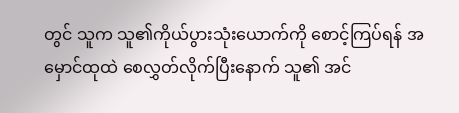တွင် သူက သူ၏ကိုယ်ပွားသုံးယောက်ကို စောင့်ကြပ်ရန် အမှောင်ထုထဲ စေလွှတ်လိုက်ပြီးနောက် သူ၏ အင်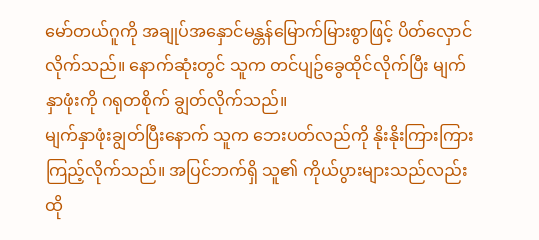မော်တယ်ဂူကို အချုပ်အနှောင်မန္တန်မြောက်မြားစွာဖြင့် ပိတ်လှောင်လိုက်သည်။ နောက်ဆုံးတွင် သူက တင်ပျဥ်ခွေထိုင်လိုက်ပြီး မျက်နှာဖုံးကို ဂရုတစိုက် ချွတ်လိုက်သည်။
မျက်နှာဖုံးချွတ်ပြီးနောက် သူက ဘေးပတ်လည်ကို နိုးနိုးကြားကြားကြည့်လိုက်သည်။ အပြင်ဘက်ရှိ သူ၏ ကိုယ်ပွားများသည်လည်း ထို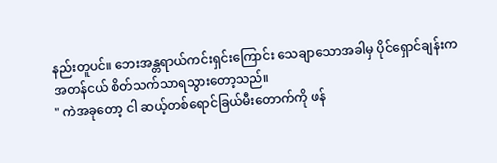နည်းတူပင်။ ဘေးအန္တရာယ်ကင်းရှင်းကြောင်း သေချာသောအခါမှ ပိုင်ရှောင်ချန်းက အတန်ငယ် စိတ်သက်သာရသွားတော့သည်။
" ကဲအခုတော့ ငါ ဆယ့်တစ်ရောင်ခြယ်မီးတောက်ကို ဖန်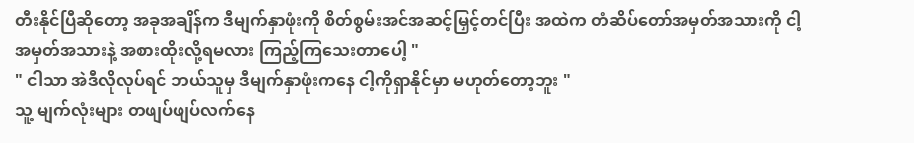တီးနိုင်ပြီဆိုတော့ အခုအချိန်က ဒီမျက်နှာဖုံးကို စိတ်စွမ်းအင်အဆင့်မြှင့်တင်ပြီး အထဲက တံဆိပ်တော်အမှတ်အသားကို ငါ့အမှတ်အသားနဲ့ အစားထိုးလို့ရမလား ကြည့်ကြသေးတာပေါ့ "
" ငါသာ အဲဒီလိုလုပ်ရင် ဘယ်သူမှ ဒီမျက်နှာဖုံးကနေ ငါ့ကိုရှာနိုင်မှာ မဟုတ်တော့ဘူး "
သူ့ မျက်လုံးများ တဖျပ်ဖျပ်လက်နေ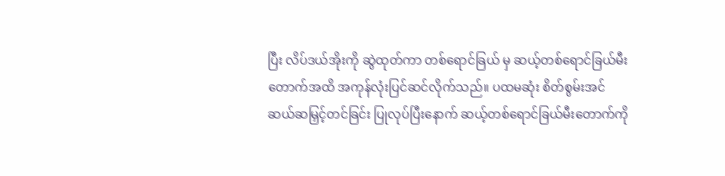ပြီး လိပ်ဒယ်အိုးကို ဆွဲထုတ်ကာ တစ်ရောင်ခြယ် မှ ဆယ့်တစ်ရောင်ခြယ်မီးတောက်အထိ အကုန်လုံးပြင်ဆင်လိုက်သည်။ ပထမဆုံး စိတ်စွမ်းအင်ဆယ်ဆမြှင့်တင်ခြင်း ပြုလုပ်ပြီးနောက် ဆယ့်တစ်ရောင်ခြယ်မီးတောက်ကို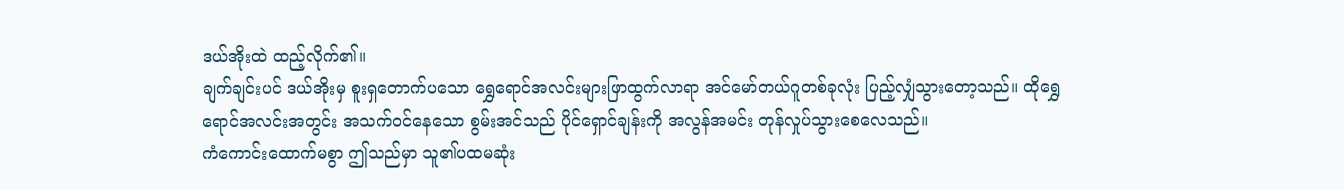ဒယ်အိုးထဲ ထည့်လိုက်၏။
ချက်ချင်းပင် ဒယ်အိုးမှ စူးရှတောက်ပသော ရွှေရောင်အလင်းများဖြာထွက်လာရာ အင်မော်တယ်ဂူတစ်ခုလုံး ပြည့်လျှံသွားတော့သည်။ ထိုရွှေရောင်အလင်းအတွင်း အသက်ဝင်နေသော စွမ်းအင်သည် ပိုင်ရှောင်ချန်းကို အလွန်အမင်း တုန်လှုပ်သွားစေလေသည်။
ကံကောင်းထောက်မစွာ ဤသည်မှာ သူ၏ပထမဆုံး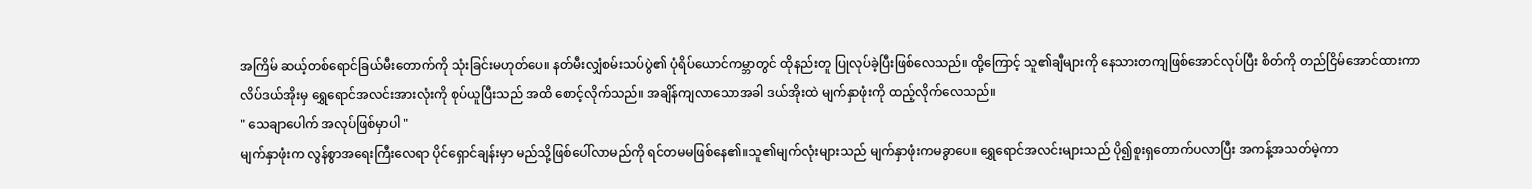အကြိမ် ဆယ့်တစ်ရောင်ခြယ်မီးတောက်ကို သုံးခြင်းမဟုတ်ပေ။ နတ်မီးလျှံစမ်းသပ်ပွဲ၏ ပုံရိပ်ယောင်ကမ္ဘာတွင် ထိုနည်းတူ ပြုလုပ်ခဲ့ပြီးဖြစ်လေသည်။ ထို့ကြောင့် သူ၏ချီများကို နေသားတကျဖြစ်အောင်လုပ်ပြီး စိတ်ကို တည်ငြိမ်အောင်ထားကာ လိပ်ဒယ်အိုးမှ ရွှေရောင်အလင်းအားလုံးကို စုပ်ယူပြီးသည် အထိ စောင့်လိုက်သည်။ အချိန်ကျလာသောအခါ ဒယ်အိုးထဲ မျက်နှာဖုံးကို ထည့်လိုက်လေသည်။
" သေချာပေါက် အလုပ်ဖြစ်မှာပါ "
မျက်နှာဖုံးက လွန်စွာအရေးကြီးလေရာ ပိုင်ရှောင်ချန်းမှာ မည်သို့ဖြစ်ပေါ်လာမည်ကို ရင်တမမဖြစ်နေ၏။သူ၏မျက်လုံးများသည် မျက်နှာဖုံးကမခွာပေ။ ရွှေရောင်အလင်းများသည် ပို၍စူးရှတောက်ပလာပြီး အကန့်အသတ်မဲ့ကာ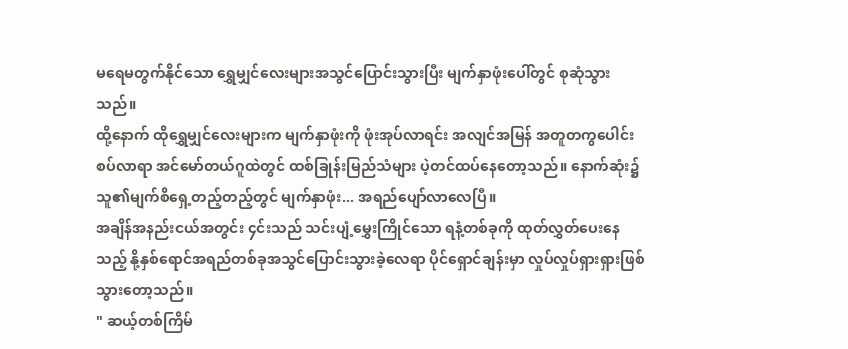မရေမတွက်နိုင်သော ရွှေမျှင်လေးများအသွင်ပြောင်းသွားပြီး မျက်နှာဖုံးပေါ်တွင် စုဆုံသွားသည်။
ထို့နောက် ထိုရွှေမျှင်လေးများက မျက်နှာဖုံးကို ဖုံးအုပ်လာရင်း အလျင်အမြန် အတူတကွပေါင်းစပ်လာရာ အင်မော်တယ်ဂူထဲတွင် ထစ်ခြုန်းမြည်သံများ ပဲ့တင်ထပ်နေတော့သည်။ နောက်ဆုံး၌ သူ၏မျက်စိရှေ့တည့်တည့်တွင် မျက်နှာဖုံး... အရည်ပျော်လာလေပြီ။
အချိန်အနည်းငယ်အတွင်း ၄င်းသည် သင်းပျံ့မွှေးကြိုင်သော ရနံ့တစ်ခုကို ထုတ်လွှတ်ပေးနေသည့် နို့နှစ်ရောင်အရည်တစ်ခုအသွင်ပြောင်းသွားခဲ့လေရာ ပိုင်ရှောင်ချန်းမှာ လှုပ်လှုပ်ရှားရှားဖြစ်သွားတော့သည်။
" ဆယ့်တစ်ကြိမ်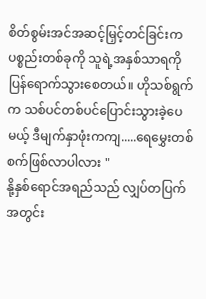စိတ်စွမ်းအင်အဆင့်မြှင့်တင်ခြင်းက ပစ္စည်းတစ်ခုကို သူရဲ့အနှစ်သာရကို ပြန်ရောက်သွားစေတယ်။ ဟိုသစ်ရွက်က သစ်ပင်တစ်ပင်ပြောင်းသွားခဲ့ပေမယ့် ဒီမျက်နှာဖုံးကကျ.....ရေမွှေးတစ်စက်ဖြစ်လာပါလား "
နို့နှစ်ရောင်အရည်သည် လျှပ်တပြက်အတွင်း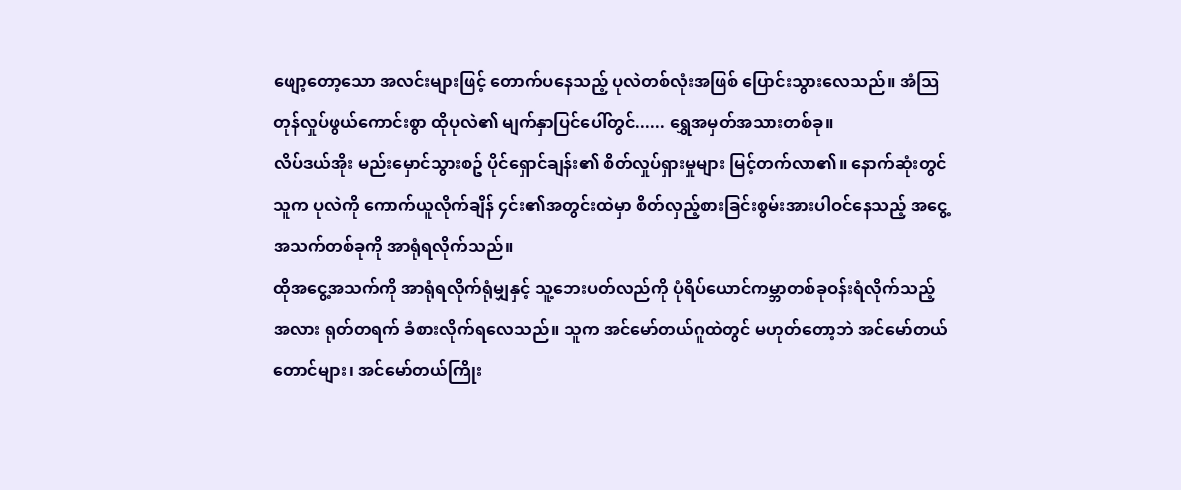ဖျော့တော့သော အလင်းများဖြင့် တောက်ပနေသည့် ပုလဲတစ်လုံးအဖြစ် ပြောင်းသွားလေသည်။ အံသြတုန်လှုပ်ဖွယ်ကောင်းစွာ ထိုပုလဲ၏ မျက်နှာပြင်ပေါ်တွင်...... ရွှေအမှတ်အသားတစ်ခု။
လိပ်ဒယ်အိုး မည်းမှောင်သွားစဥ် ပိုင်ရှောင်ချန်း၏ စိတ်လှုပ်ရှားမှုများ မြင့်တက်လာ၏။ နောက်ဆုံးတွင် သူက ပုလဲကို ကောက်ယူလိုက်ချိန် ၄င်း၏အတွင်းထဲမှာ စိတ်လှည့်စားခြင်းစွမ်းအားပါဝင်နေသည့် အငွေ့အသက်တစ်ခုကို အာရုံရလိုက်သည်။
ထိုအငွေ့အသက်ကို အာရုံရလိုက်ရုံမျှနှင့် သူ့ဘေးပတ်လည်ကို ပုံရိပ်ယောင်ကမ္ဘာတစ်ခုဝန်းရံလိုက်သည့်အလား ရုတ်တရက် ခံစားလိုက်ရလေသည်။ သူက အင်မော်တယ်ဂူထဲတွင် မဟုတ်တော့ဘဲ အင်မော်တယ်တောင်များ၊ အင်မော်တယ်ကြိုး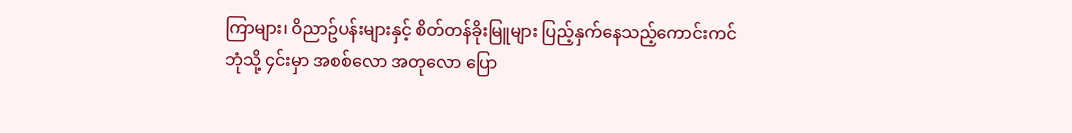ကြာများ၊ ဝိညာဥ်ပန်းများနှင့် စိတ်တန်ခိုးမြူများ ပြည့်နှက်နေသည့်ကောင်းကင်ဘုံသို့ ၄င်းမှာ အစစ်လော အတုလော ပြော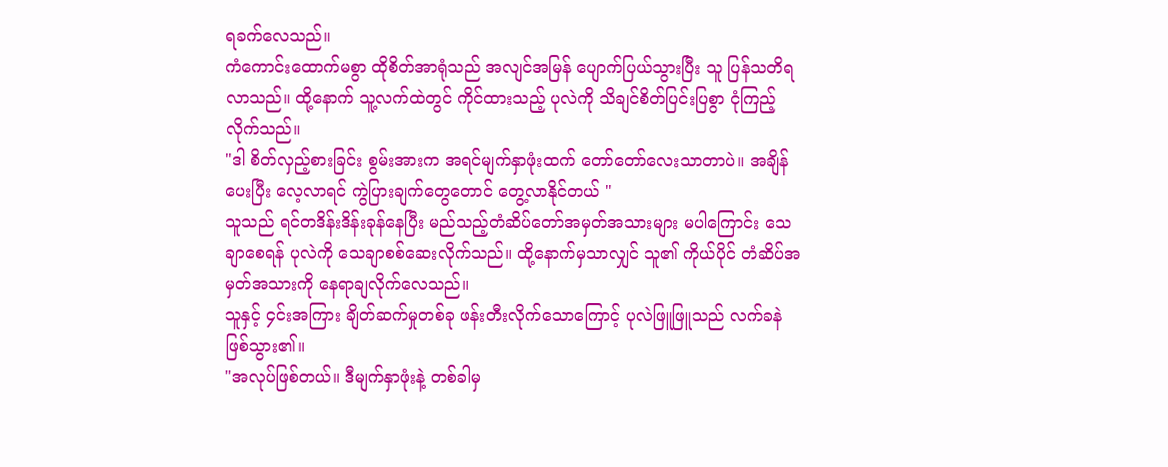ရခက်လေသည်။
ကံကောင်းထောက်မစွာ ထိုစိတ်အာရုံသည် အလျင်အမြန် ပျောက်ပြယ်သွားပြီး သူ ပြန်သတိရ လာသည်။ ထို့နောက် သူ့လက်ထဲတွင် ကိုင်ထားသည့် ပုလဲကို သိချင်စိတ်ပြင်းပြစွာ ငုံကြည့်လိုက်သည်။
"ဒါ စိတ်လှည့်စားခြင်း စွမ်းအားက အရင်မျက်နှာဖုံးထက် တော်တော်လေးသာတာပဲ။ အချိန်ပေးပြီး လေ့လာရင် ကွဲပြားချက်တွေတောင် တွေ့လာနိုင်တယ် "
သူသည် ရင်တဒိန်းဒိန်းခုန်နေပြီး မည်သည့်တံဆိပ်တော်အမှတ်အသားများ မပါကြောင်း သေချာစေရန် ပုလဲကို သေချာစစ်ဆေးလိုက်သည်။ ထို့နောက်မှသာလျှင် သူ၏ ကိုယ်ပိုင် တံဆိပ်အမှတ်အသားကို နေရာချလိုက်လေသည်။
သူနှင့် ၄င်းအကြား ချိတ်ဆက်မှုတစ်ခု ဖန်းတီးလိုက်သောကြောင့် ပုလဲဖြူဖြူသည် လက်ခနဲဖြစ်သွား၏။
"အလုပ်ဖြစ်တယ်။ ဒီမျက်နှာဖုံးနဲ့ တစ်ခါမှ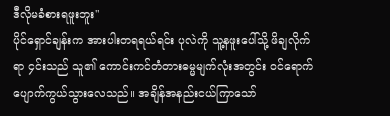ဒီလိုမခံစားရဖူးဘူး"
ပိုင်ရှောင်ချန်းက အားပါးတရရယ်ရင်း ပုလဲကို သူ့နဖူးပေါ်သို့ ဖိချလိုက်ရာ ၄င်းသည် သူ၏ ကောင်းကင်တံတားဓမ္မမျက်လုံးအတွင်း ဝင်ရောက် ပျောက်ကွယ်သွားလေသည်။ အချိန်အနည်းငယ်ကြာသော်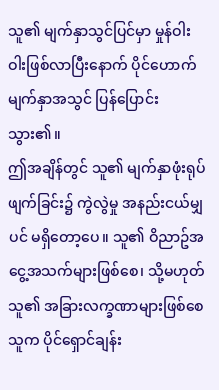သူ၏ မျက်နှာသွင်ပြင်မှာ မှုန်ဝါးဝါးဖြစ်လာပြီးနောက် ပိုင်ဟောက်မျက်နှာအသွင် ပြန်ပြောင်းသွား၏။
ဤအချိန်တွင် သူ၏ မျက်နှာဖုံးရုပ်ဖျက်ခြင်း၌ ကွဲလွဲမှု အနည်းငယ်မျှပင် မရှိတော့ပေ။ သူ၏ ဝိညာဥ်အငွေ့အသက်များဖြစ်စေ၊ သို့မဟုတ် သူ၏ အခြားလက္ခဏာများဖြစ်စေ သူက ပိုင်ရှောင်ချန်း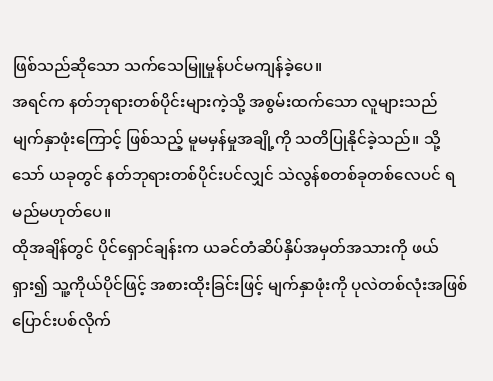ဖြစ်သည်ဆိုသော သက်သေမြူမှုန်ပင်မကျန်ခဲ့ပေ။
အရင်က နတ်ဘုရားတစ်ပိုင်းများကဲ့သို့ အစွမ်းထက်သော လူများသည် မျက်နှာဖုံးကြောင့် ဖြစ်သည့် မူမမှန်မှုအချို့ကို သတိပြုနိုင်ခဲ့သည်။ သို့သော် ယခုတွင် နတ်ဘုရားတစ်ပိုင်းပင်လျှင် သဲလွန်စတစ်ခုတစ်လေပင် ရမည်မဟုတ်ပေ။
ထိုအချိန်တွင် ပိုင်ရှောင်ချန်းက ယခင်တံဆိပ်နှိပ်အမှတ်အသားကို ဖယ်ရှား၍ သူ့ကိုယ်ပိုင်ဖြင့် အစားထိုးခြင်းဖြင့် မျက်နှာဖုံးကို ပုလဲတစ်လုံးအဖြစ် ပြောင်းပစ်လိုက်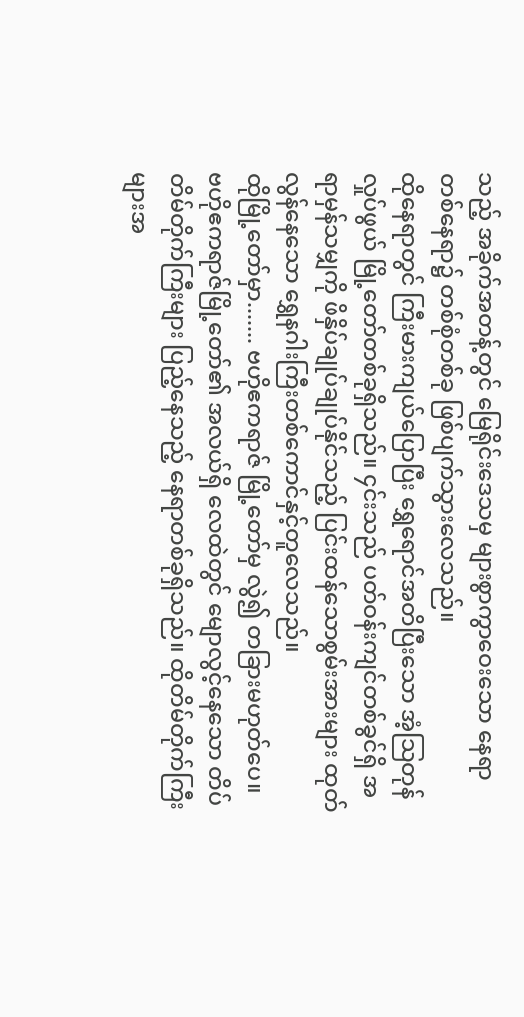သည့် အခိုက်အတန့်တွင် မြေရိုင်းဒေသမှ များစွာကွာဝေးသော နေရာတစ်နေရာ၌ တစ်စုံတစ်ခု ဖြစ်ပျက်သွားလေသည်။
ထိုနေရာတွင် ကြီးမားကျယ်ပြောပြီး ရွှေရောင်အတိပြီးသော အံ့သြတုန်လှုပ်ဖွယ် မြို့တော်တစ်ခုရှိသည်။ ၄င်းသည် ပတ်ဝန်းကျင်တစ်ခွင်ရှိ အရာမှန်သမျှကို ဖိနှိပ်ချုပ်ချုပ်နိုင်သည့် ပြင်းထန်သောစွမ်းအားများ ထုတ်လွန်နေသော ရွှေနဂါးကြီးတစ်ကောင်နှင့်တူလေသည်။
ထိုမြို့တော်မှာ....... ဗဟိုဧကရာဇ် မြို့တော်မှ လွဲ၍ တခြားမဟုတ်ပေ။
ဗဟိုဧကရာဇ်မြို့တော်၏ အလယ်ရှိ လေထဲတွင် မျောလွင့်နေသော တိပ်တိမ်တိုက်ကြီးများ ပြည့်နေသည့် နေရာတစ်ခုရှိသည်။ ထိုတိမ်တိုက်ကြီးများအ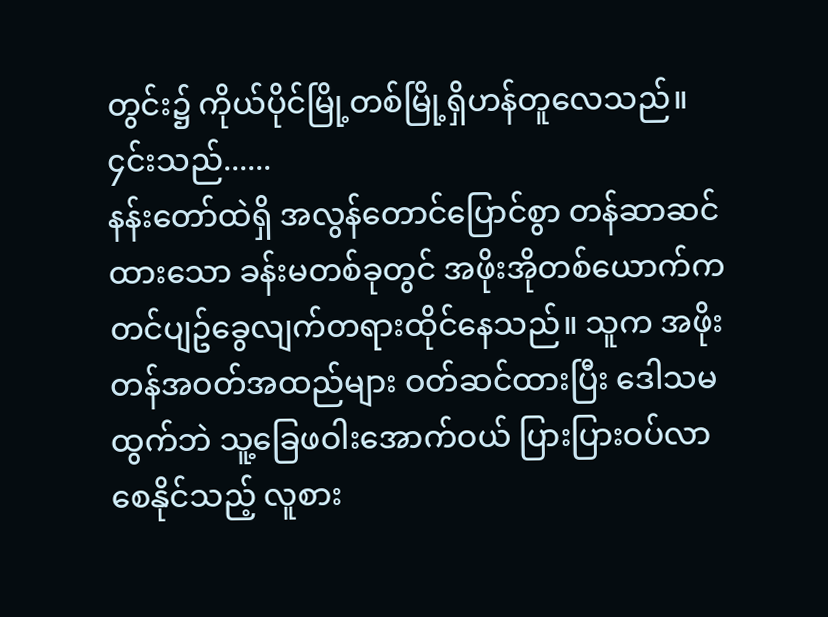တွင်း၌ ကိုယ်ပိုင်မြို့တစ်မြို့ရှိဟန်တူလေသည်။ ၄င်းသည်......
နန်းတော်ထဲရှိ အလွန်တောင်ပြောင်စွာ တန်ဆာဆင်ထားသော ခန်းမတစ်ခုတွင် အဖိုးအိုတစ်ယောက်က တင်ပျဥ်ခွေလျက်တရားထိုင်နေသည်။ သူက အဖိုးတန်အဝတ်အထည်များ ဝတ်ဆင်ထားပြီး ဒေါသမထွက်ဘဲ သူ့ခြေဖဝါးအောက်ဝယ် ပြားပြားဝပ်လာစေနိုင်သည့် လူစား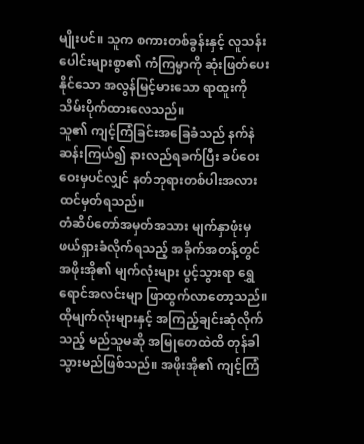မျိုးပင်။ သူက စကားတစ်ခွန်းနှင့် လူသန်းပေါင်းများစွာ၏ ကံကြမ္မာကို ဆုံးဖြတ်ပေးနိုင်သော အလွန်မြင့်မားသော ရာထူးကို သိမ်းပိုက်ထားလေသည်။
သူ၏ ကျင့်ကြံခြင်းအခြေခံသည် နက်နဲဆန်းကြယ်၍ နားလည်ရခက်ပြီး ခပ်ဝေးဝေးမှပင်လျှင် နတ်ဘုရားတစ်ပါးအလား ထင်မှတ်ရသည်။
တံဆိပ်တော်အမှတ်အသား မျက်နှာဖုံးမှ ဖယ်ရှားခံလိုက်ရသည့် အခိုက်အတန့်တွင် အဖိုးအို၏ မျက်လုံးများ ပွင့်သွားရာ ရွှေရောင်အလင်းမျာ ဖြာထွက်လာတော့သည်။ ထိုမျက်လုံးများနှင့် အကြည့်ချင်းဆုံလိုက်သည့် မည်သူမဆို အမြုတေထဲထိ တုန်ခါသွားမည်ဖြစ်သည်။ အဖိုးအို၏ ကျင့်ကြံ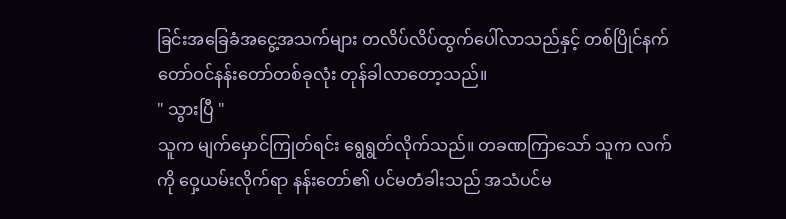ခြင်းအခြေခံအငွေ့အသက်များ တလိပ်လိပ်ထွက်ပေါ်လာသည်နှင့် တစ်ပြိုင်နက် တော်ဝင်နန်းတော်တစ်ခုလုံး တုန်ခါလာတော့သည်။
" သွားပြီ "
သူက မျက်မှောင်ကြုတ်ရင်း ရွေရွတ်လိုက်သည်။ တခဏကြာသော် သူက လက်ကို ဝှေ့ယမ်းလိုက်ရာ နန်းတော်၏ ပင်မတံခါးသည် အသံပင်မ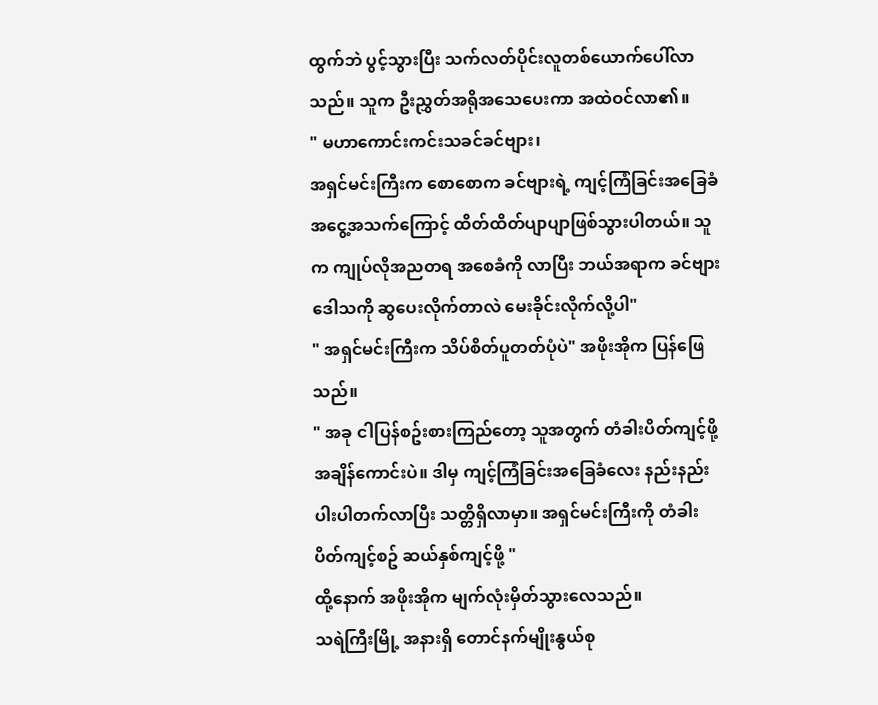ထွက်ဘဲ ပွင့်သွားပြီး သက်လတ်ပိုင်းလူတစ်ယောက်ပေါ်လာသည်။ သူက ဦးညွှတ်အရိုအသေပေးကာ အထဲဝင်လာ၏။
" မဟာကောင်းကင်းသခင်ခင်ဗျား၊
အရှင်မင်းကြီးက စောစောက ခင်ဗျားရဲ့ ကျင့်ကြံခြင်းအခြေခံအငွေ့အသက်ကြောင့် ထိတ်ထိတ်ပျာပျာဖြစ်သွားပါတယ်။ သူက ကျုပ်လိုအညတရ အစေခံကို လာပြီး ဘယ်အရာက ခင်ဗျားဒေါသကို ဆွပေးလိုက်တာလဲ မေးခိုင်းလိုက်လို့ပါ"
" အရှင်မင်းကြီးက သိပ်စိတ်ပူတတ်ပုံပဲ" အဖိုးအိုက ပြန်ဖြေသည်။
" အခု ငါပြန်စဥ်းစားကြည်တော့ သူအတွက် တံခါးပိတ်ကျင့်ဖို့ အချိန်ကောင်းပဲ။ ဒါမှ ကျင့်ကြံခြင်းအခြေခံလေး နည်းနည်းပါးပါတက်လာပြီး သတ္တိရှိလာမှာ။ အရှင်မင်းကြီးကို တံခါးပိတ်ကျင့်စဥ် ဆယ်နှစ်ကျင့်ဖို့ "
ထို့နောက် အဖိုးအိုက မျက်လုံးမှိတ်သွားလေသည်။
သရဲကြီးမြို့ အနားရှိ တောင်နက်မျိုးနွယ်စု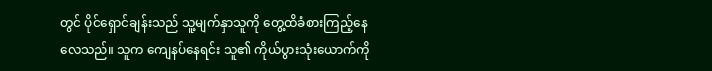တွင် ပိုင်ရှောင်ချန်းသည် သူ့မျက်နှာသူကို တွေ့ထိခံစားကြည့်နေလေသည်။ သူက ကျေနပ်နေရင်း သူ၏ ကိုယ်ပွားသုံးယောက်ကို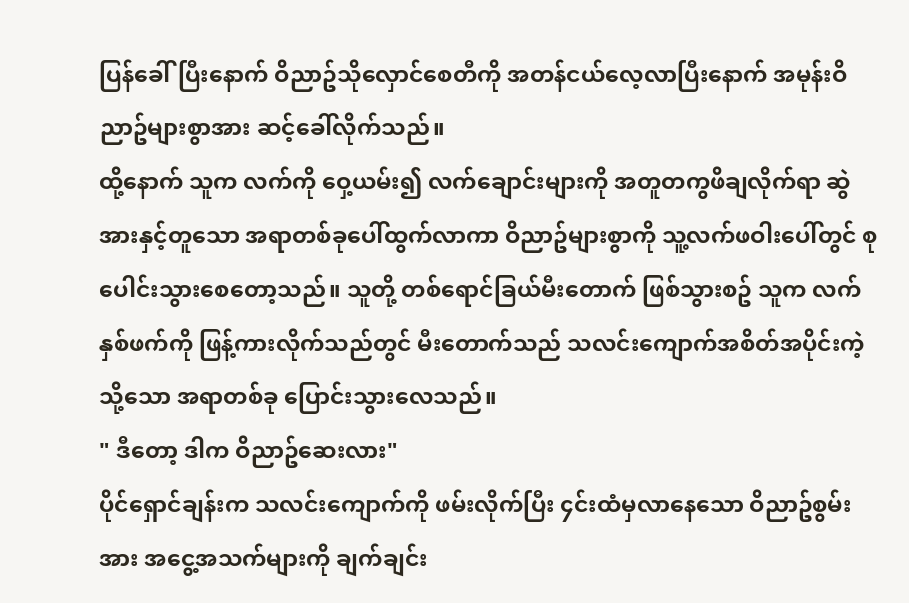ပြန်ခေါ်ပြီးနောက် ဝိညာဥ်သိုလှောင်စေတီကို အတန်ငယ်လေ့လာပြီးနောက် အမုန်းဝိညာဥ်များစွာအား ဆင့်ခေါ်လိုက်သည်။
ထို့နောက် သူက လက်ကို ဝှေ့ယမ်း၍ လက်ချောင်းများကို အတူတကွဖိချလိုက်ရာ ဆွဲအားနှင့်တူသော အရာတစ်ခုပေါ်ထွက်လာကာ ဝိညာဥ်များစွာကို သူ့လက်ဖဝါးပေါ်တွင် စုပေါင်းသွားစေတော့သည်။ သူတို့ တစ်ရောင်ခြယ်မီးတောက် ဖြစ်သွားစဥ် သူက လက်နှစ်ဖက်ကို ဖြန့်ကားလိုက်သည်တွင် မီးတောက်သည် သလင်းကျောက်အစိတ်အပိုင်းကဲ့သို့သော အရာတစ်ခု ပြောင်းသွားလေသည်။
" ဒီတော့ ဒါက ဝိညာဥ်ဆေးလား"
ပိုင်ရှောင်ချန်းက သလင်းကျောက်ကို ဖမ်းလိုက်ပြီး ၄င်းထံမှလာနေသော ဝိညာဥ်စွမ်းအား အငွေ့အသက်များကို ချက်ချင်း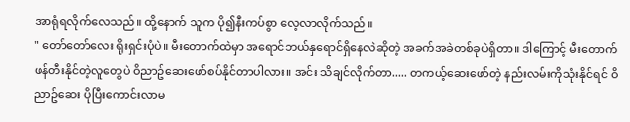အာရုံရလိုက်လေသည်။ ထို့နောက် သူက ပို၍နီးကပ်စွာ လေ့လာလိုက်သည်။
" တော်တော်လေး ရိုးရှင်းပုံပဲ။ မီးတောက်ထဲမှာ အရောင်ဘယ်နှရောင်ရှိနေလဲဆိုတဲ့ အခက်အခဲတစ်ခုပဲရှိတာ။ ဒါကြောင့် မီးတောက်ဖန်တီးနိုင်တဲ့လူတွေပဲ ဝိညာဥ်ဆေးဖော်စပ်နိုင်တာပါလား။ အင်း သိချင်လိုက်တာ..... တကယ့်ဆေးဖော်တဲ့ နည်းလမ်းကိုသုံးနိုင်ရင် ဝိညာဥ်ဆေး ပိုပြီးကောင်းလာမ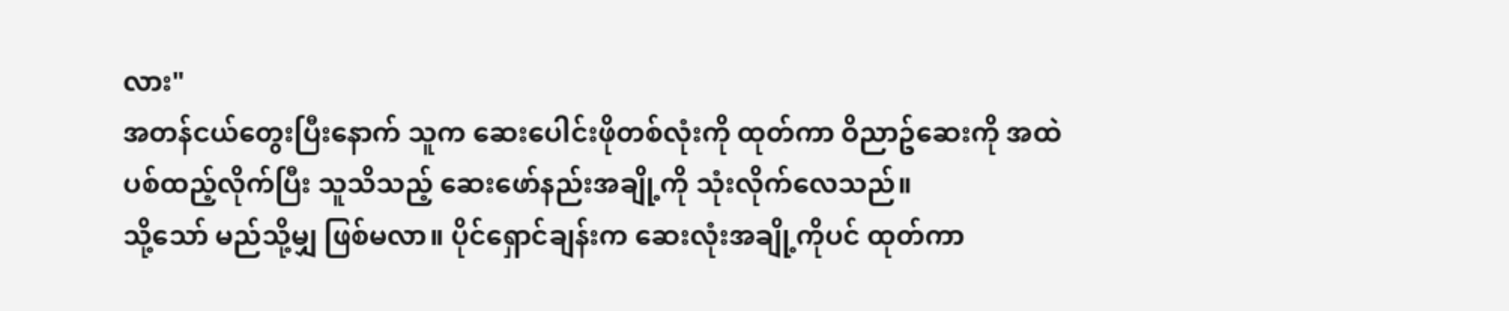လား"
အတန်ငယ်တွေးပြီးနောက် သူက ဆေးပေါင်းဖိုတစ်လုံးကို ထုတ်ကာ ဝိညာဥ်ဆေးကို အထဲပစ်ထည့်လိုက်ပြီး သူသိသည့် ဆေးဖော်နည်းအချို့ကို သုံးလိုက်လေသည်။
သို့သော် မည်သို့မျှ ဖြစ်မလာ။ ပိုင်ရှောင်ချန်းက ဆေးလုံးအချို့ကိုပင် ထုတ်ကာ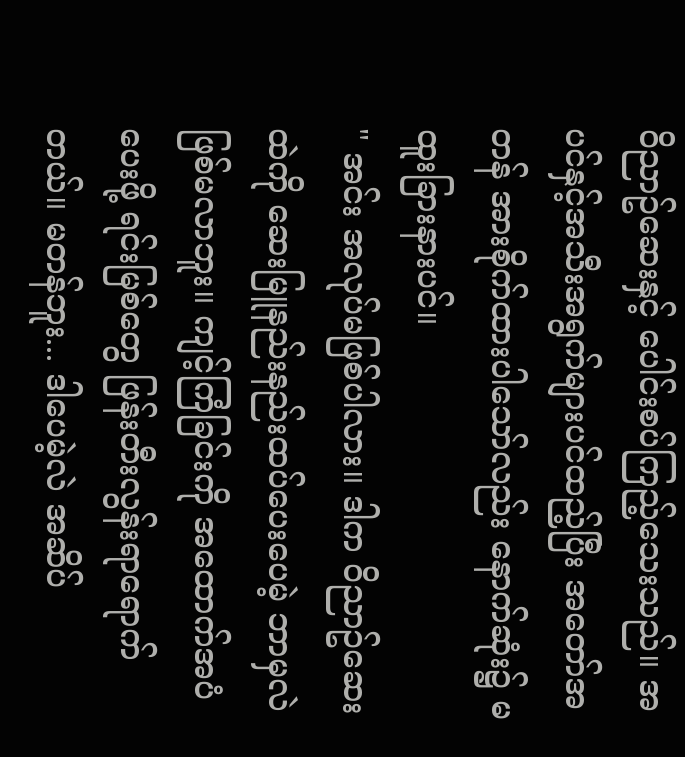ဝိညာဥ်ဆေးနှင့် ပေါင်းစပ်ကြည့်သေးသည်။ အပင်နှင့်အသီးအရွက်များပင်ထည့်ပြီး အတော်အတန် အားစိုက်ထားပါသော်လည်း နောက်ဆုံး၌ မထူးခြားနားပင်။
" အင်း အလုပ်မဖြစ်ပါလား။ ဒါက ဝိညာဥ်ဆေးထဲကို ဆေးမြူနည်းနည်းထပ်ပေးပေမဲ့ ဘာမှလဲ ဖြစ်မလာဘူး။ ကျင့်ကြံခြင်းကို အထောက်အပံပေးဖို့ ရင်းမြစ်တွေ ဖြန်းတီးလွန်းရာရောက်တယ်။ မတန်ဘူး... ဒါပေမဲ့လဲ အဆိပ်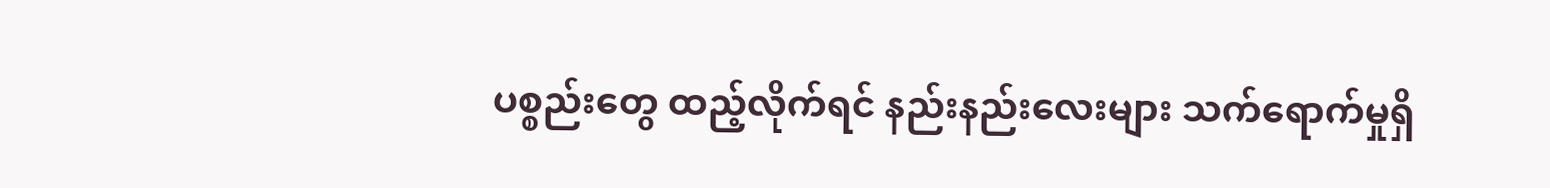ပစ္စည်းတွေ ထည့်လိုက်ရင် နည်းနည်းလေးများ သက်ရောက်မှုရှိ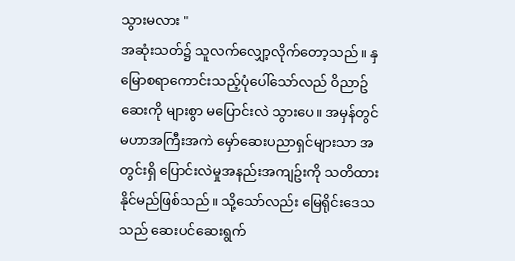သွားမလား "
အဆုံးသတ်၌ သူလက်လျှော့လိုက်တော့သည်။ နှမြောစရာကောင်းသည့်ပုံပေါ်သော်လည် ဝိညာဥ်ဆေးကို များစွာ မပြောင်းလဲ သွားပေ။ အမှန်တွင် မဟာအကြီးအကဲ မှော်ဆေးပညာရှင်များသာ အတွင်းရှိ ပြောင်းလဲမှုအနည်းအကျဥ်းကို သတိထားနိုင်မည်ဖြစ်သည်။ သို့သော်လည်း မြေရိုင်းဒေသသည် ဆေးပင်ဆေးရွက်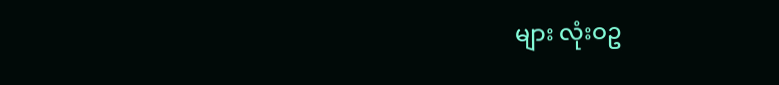များ လုံးဝဥ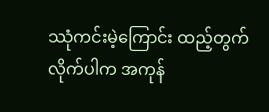ဿုံကင်းမဲ့ကြောင်း ထည့်တွက်လိုက်ပါက အကုန်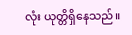လုံး ယုတ္တိရှိနေသည်။